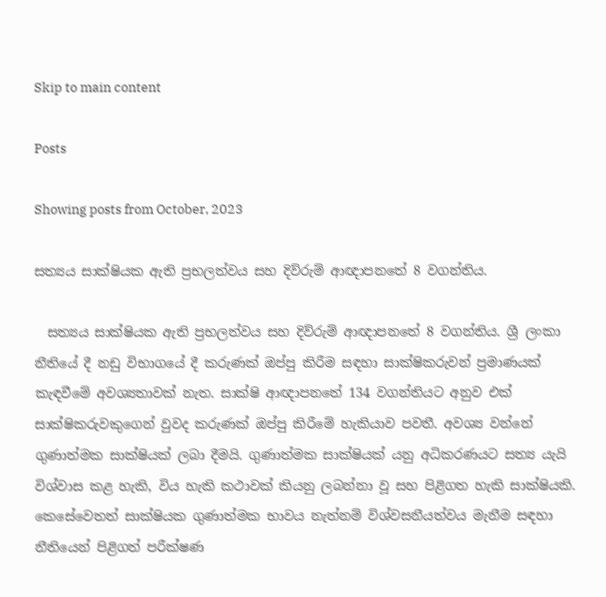Skip to main content

Posts

Showing posts from October, 2023

සත්‍යය සාක්ෂියක ඇති ප්‍රභලත්වය සහ දිව්රුම් ආඥාපනතේ 8 වගන්තිය.

  සත්‍යය සාක්ෂියක ඇති ප්‍රභලත්වය සහ දිව්රුම් ආඥාපනතේ 8 වගන්තිය. ශ්‍රී ලංකා නීතියේ දී නඩු විභාගයේ දී කරුණක් ඔප්පු කිරීම සඳහා සාක්ෂිකරුවන් ප්‍රමාණයක් කැඳවීමේ අවශ්‍යතාවක් නැත. සාක්ෂි ආඥාපනතේ 134 වගන්තියට අනුව එක් සාක්ෂිකරුවකුගෙන් වුවද කරුණක් ඔප්පු කිරීමේ හැකියාව පවතී. අවශ්‍ය වන්නේ ගුණාත්මක සාක්ෂියක් ලබා දීමයි. ගුණාත්මක සාක්ෂියක් යනු අධිකරණයට සත්‍ය යැයි විශ්වාස කළ හැකි, විය හැකි කථාවක් කියනු ලබන්නා වූ සහ පිළිගත හැකි සාක්ෂියකි. කෙසේවෙතත් සාක්ෂියක ගුණාත්මක භාවය නැත්නම් විශ්වසනීයත්වය මැනීම සඳහා නීතියෙන් පිළිගත් පරීක්ෂණ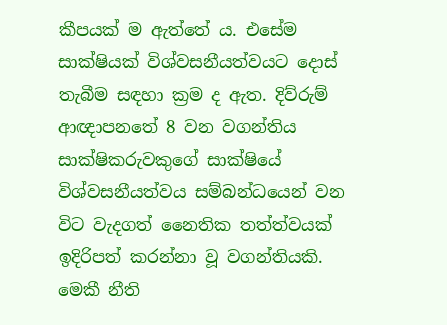කීපයක් ම ඇත්තේ ය. එසේම සාක්ෂියක් විශ්වසනීයත්වයට දොස් තැබීම සඳහා ක්‍රම ද ඇත. දිව්රුම් ආඥාපනතේ 8 වන වගන්තිය සාක්ෂිකරුවකුගේ සාක්ෂියේ විශ්වසනීයත්වය සම්බන්ධයෙන් වන විට වැදගත් නෛතික තත්ත්වයක් ඉදිරිපත් කරන්නා වූ වගන්තියකි. මෙකී නීති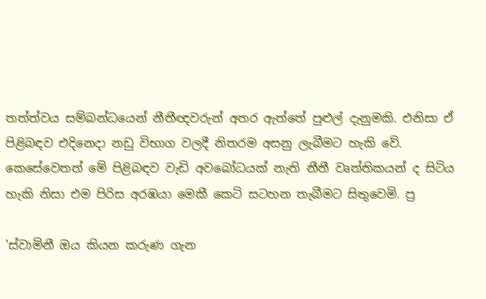තත්ත්වය සම්බන්ධයෙන් නීතීඥවරුන් අතර ඇත්තේ පුළුල් දැනුමකි. එනිසා ඒ පිළිබඳව එදිනෙදා නඩු විභාග වලදී නිතරම අසනු ලැබීමට හැකි වේ. කෙසේවෙතත් මේ පිළිබඳව වැඩි අවබෝධයක් නැති නීතී වෘත්තිකයන් ද සිටිය හැකි නිසා එම පිරිස අරඹයා මෙකී කෙටි සටහන තැබීමට සිතුවෙමි. ප්‍ර

'ස්වාමිනී ඔය කියන කරුණ ගැන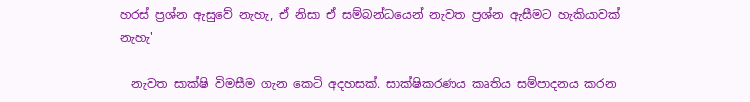හරස් ප්‍රශ්න ඇසුවේ නැහැ, ඒ නිසා ඒ සම්බන්ධයෙන් නැවත ප්‍රශ්න ඇසීමට හැකියාවක් නැහැ'

  නැවත සාක්ෂි විමසීම ගැන කෙටි අදහසක්. සාක්ෂිකරණය කෘතිය සම්පාදනය කරන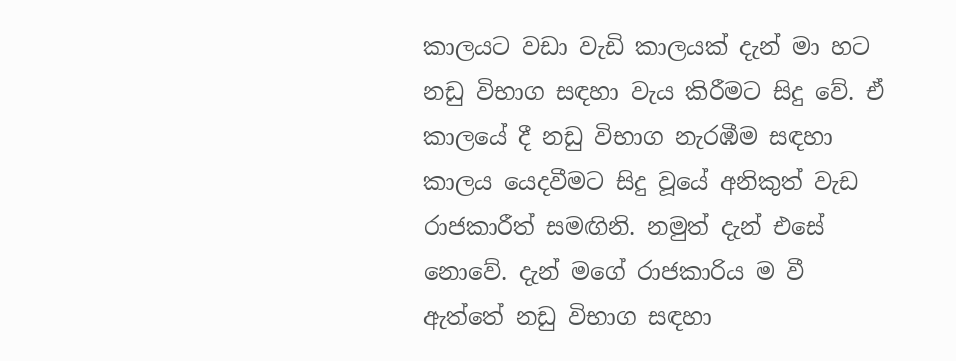කාලයට වඩා වැඩි කාලයක් දැන් මා හට නඩු විභාග සඳහා වැය කිරීමට සිදු වේ. ඒ කාලයේ දී නඩු විභාග නැරඹීම සඳහා කාලය යෙදවීමට සිදු වූයේ අනිකුත් වැඩ රාජකාරීත් සමඟිනි. නමුත් දැන් එසේ නොවේ. දැන් මගේ රාජකාරිය ම වී ඇත්තේ නඩු විභාග සඳහා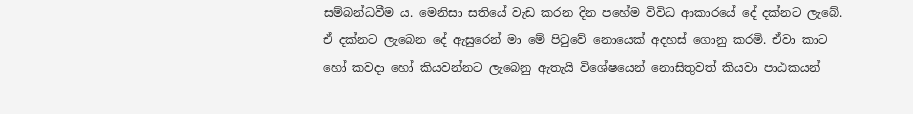සම්බන්ධවීම ය. මෙනිසා සතියේ වැඩ කරන දින පහේම විවිධ ආකාරයේ දේ දක්නට ලැබේ. ඒ දක්නට ලැබෙන දේ ඇසුරෙන් මා මේ පිටුවේ නොයෙක් අදහස් ගොනු කරමි. ඒවා කාට හෝ කවදා හෝ කියවන්නට ලැබෙනු ඇතැයි විශේෂයෙන් නොසිතුවත් කියවා පාඨකයන්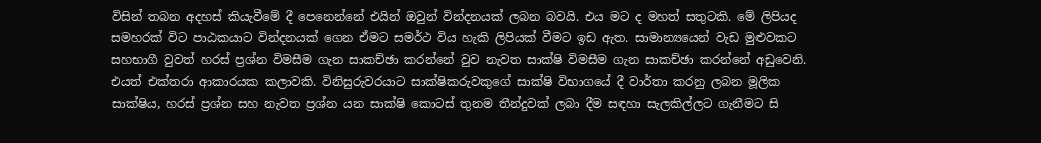විසින් තබන අදහස් කියැවීමේ දී පෙනෙන්නේ එයින් ඔවුන් වින්දනයක් ලබන බවයි. එය මට ද මහත් සතුටකි. මේ ලිපියද සමහරක් විට පාඨකයාට වින්දනයක් ගෙන ඒමට සමර්ථ විය හැකි ලිපියක් වීමට ඉඩ ඇත. සාමාන්‍යයෙන් වැඩ මුළුවකට සහභාගී වුවත් හරස් ප්‍රශ්න විමසීම ගැන සාකච්ඡා කරන්නේ වුව නැවත සාක්ෂි විමසීම ගැන සාකච්ඡා කරන්නේ අඩුවෙනි. එයත් එක්තරා ආකාරයක කලාවකි. විනිසුරුවරයාට සාක්ෂිකරුවකුගේ සාක්ෂි විභාගයේ දී වාර්තා කරනු ලබන මූලික සාක්ෂිය, හරස් ප්‍රශ්න සහ නැවත ප්‍රශ්න යන සාක්ෂි කොටස් තුනම තීන්දුවක් ලබා දීම සඳහා සැලකිල්ලට ගැනීමට සි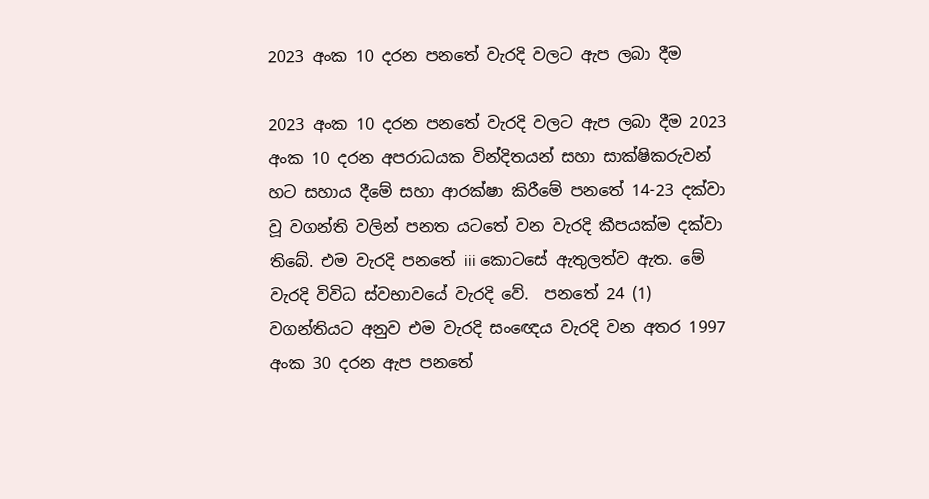2023 අංක 10 දරන පනතේ වැරදි වලට ඇප ලබා දීම

2023 අංක 10 දරන පනතේ වැරදි වලට ඇප ලබා දීම 2023 අංක 10 දරන අපරාධයක වින්දිතයන් සහා සාක්ෂිකරුවන් හට සහාය දීමේ සහා ආරක්ෂා කිරීමේ පනතේ 14-23 දක්වා වූ වගන්ති වලින් පනත යටතේ වන වැරදි කීපයක්ම දක්වා තිබේ. එම වැරදි පනතේ iii කොටසේ ඇතුලත්ව ඇත. මේ වැරදි විවිධ ස්වභාවයේ වැරදි වේ.  පනතේ 24 (1) වගන්තියට අනුව එම වැරදි සංඥෙය වැරදි වන අතර 1997 අංක 30 දරන ඇප පනතේ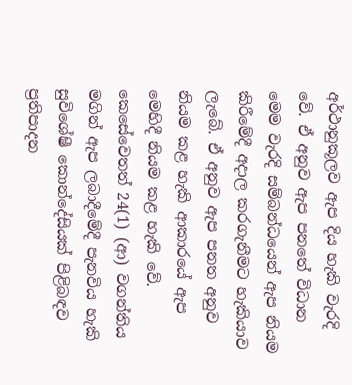අර්ථානුකූලව ඇප දිය හැකි වැරදි වේ. ඒ අනුව ඇප පනතේ විධාන මෙම වැරදි සම්බන්ධයෙන් ඇප නියම කිරීමේදී අදාල කරගැනීමට හැකියාව ලැබේ. ඒ අනුව ඇප පනත අනුව නියම කළ හැකි ආකාරයේ ඇප මෙහිදී නියම කළ හැකි වේ. කෙසේවෙතත් 24(1) (ආ) වගන්තිය මගින් ඇප ලබාදීමේදී පැනවිය හැකි සුවිශේෂී කොන්දේසියක් පිළිබඳව ප්‍රතිපාදන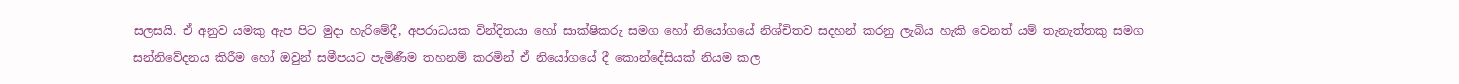සලසයි. ඒ අනුව යමකු ඇප පිට මුදා හැරිමේදී, අපරාධයක වින්දිතයා හෝ සාක්ෂිකරු සමග හෝ නියෝගයේ නිශ්චිතව සදහන් කරනු ලැබිය හැකි වෙනත් යම් තැනැත්තකු සමග සන්නිවේදනය කිරීම හෝ ඔවුන් සමීපයට පැමිණීම තහනම් කරමින් ඒ නියෝගයේ දී කොන්දේසියක් නියම කල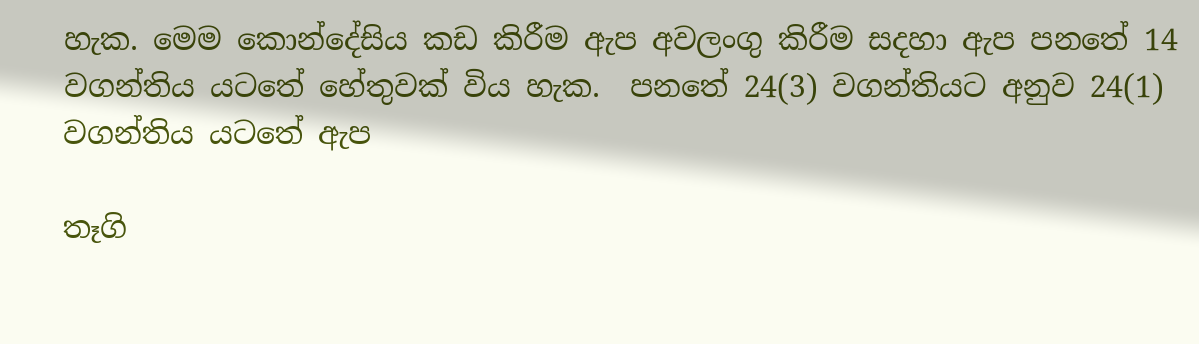හැක. මෙම කොන්දේසිය කඩ කිරීම ඇප අවලංගු කිරීම සදහා ඇප පනතේ 14 වගන්තිය යටතේ හේතුවක් විය හැක.  පනතේ 24(3) වගන්තියට අනුව 24(1) වගන්තිය ‍යටතේ ඇප

තෑගි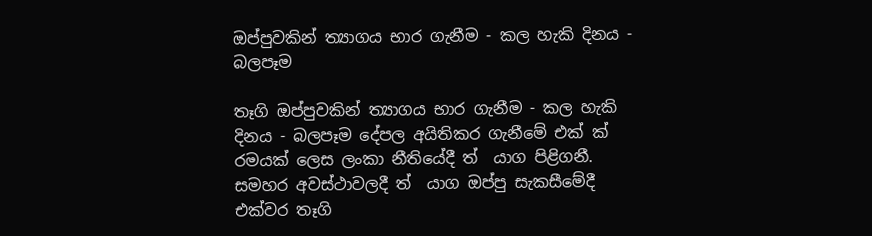ඔප්පුවකින් ත්‍යාගය භාර ගැනීම - කල හැකි දිනය - බලපෑම

තෑගි ඔප්පුවකින් ත්‍යාගය භාර ගැනීම - කල හැකි දිනය - බලපෑම දේපල අයිතිකර ගැනීමේ එක් ක් ‍ රමයක් ලෙස ලංකා නීතියේදී ත් ‍ යාග පිළිගනී. සමහර අවස්ථාවලදී ත් ‍ යාග ඔප්පු සැකසීමේදී එක්වර තෑගි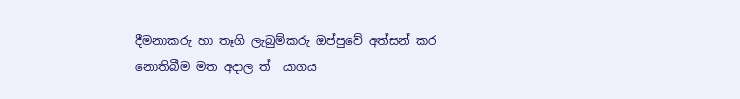දීමනාකරු හා තෑගි ලැබුම්කරු ඔප්පුවේ අත්සන් කර නොතිබීම මත අදාල ත් ‍ යාගය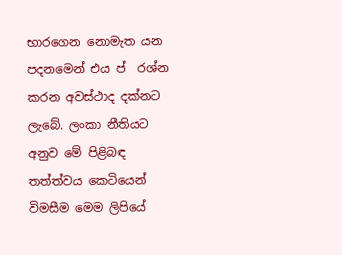භාරගෙන නොමැත යන පදනමෙන් එය ප් ‍ රශ්න කරන අවස්ථාද දක්නට ලැබේ. ලංකා නීතියට අනුව මේ පිළිබඳ තත්ත්වය කෙටියෙන්  විමසීම මෙම ලිපියේ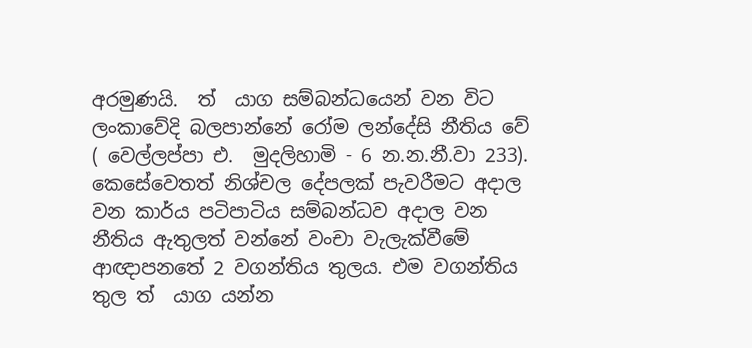අරමුණයි.  ත් ‍ යාග සම්බන්ධයෙන් වන විට ලංකාවේදි බලපාන්නේ රෝම ලන්දේසි නීතිය වේ ( වෙල්ලප්පා එ.  මුදලිහාමි - 6 න.න.නී.වා 233). කෙසේවෙතත් නිශ්චල දේපලක් පැවරීමට අදාල වන කාර්ය පටිපාටිය සම්බන්ධව අදාල වන නීතිය ඇතුලත් වන්නේ වංචා වැලැක්වීමේ ආඥාපනතේ 2 වගන්තිය තුලය. එම වගන්තිය තුල ත් ‍ යාග යන්න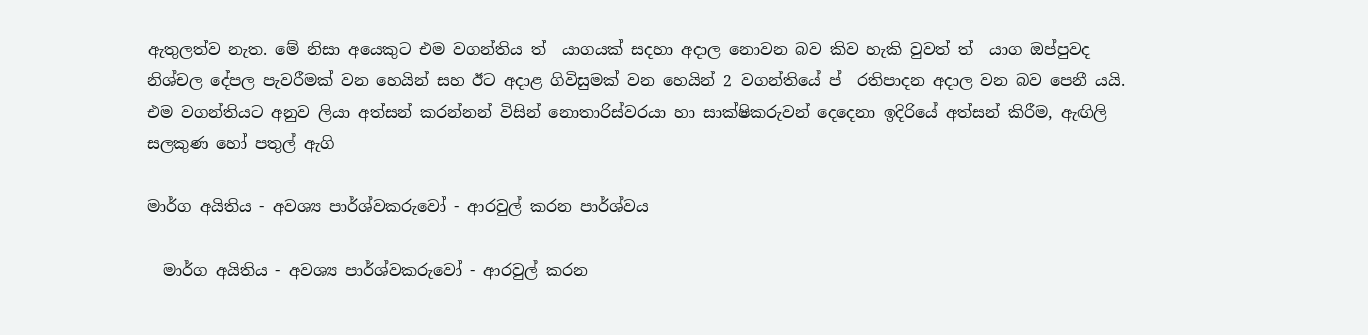ඇතුලත්ව නැත. මේ නිසා අයෙකුට එම වගන්තිය ත් ‍ යාගයක් සදහා අදාල නොවන බව කිව හැකි වුවත් ත් ‍ යාග ඔප්පුවද නිශ්චල දේපල පැවරීමක් වන හෙයින් සහ ඊට අදාළ ගිවිසුමක් වන හෙයින් 2 වගන්තියේ ප් ‍ රතිපාදන අදාල වන බව පෙනී යයි.  එම වගන්තියට අනුව ලියා අත්සන් කරන්නන් විසින් නොතාරිස්වරයා හා සාක්ෂිකරුවන් දෙදෙනා ඉදිරියේ අත්සන් කිරීම, ඇඟිලි සලකුණ හෝ පතුල් ඇගි

මාර්ග අයිතිය - අවශ්‍ය පාර්ශ්වකරුවෝ - ආරවුල් කරන පාර්ශ්වය

  මාර්ග අයිතිය - අවශ්‍ය පාර්ශ්වකරුවෝ - ආරවුල් කරන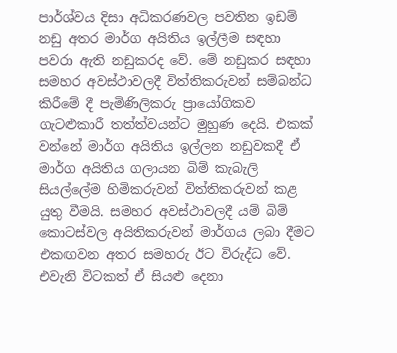පාර්ශ්වය දිසා අධිකරණවල පවතින ඉඩම් නඩු අතර මාර්ග අයිතිය ඉල්ලීම සඳහා පවරා ඇති නඩුකරද වේ. මේ නඩුකර සඳහා සමහර අවස්ථාවලදී විත්තිකරුවන් සම්බන්ධ කිරීමේ දී පැමිණිලිකරු ප්‍රායෝගිකව ගැටළුකාරී තත්ත්වයන්ට මුහුණ දෙයි. එකක් වන්නේ මාර්ග අයිතිය ඉල්ලන නඩුවකදී ඒ මාර්ග අයිතිය ගලායන බිම් කැබැලි සියල්ලේම හිමිකරුවන් විත්තිකරුවන් කළ යුතු වීමයි. සමහර අවස්ථාවලදී යම් බිම් කොටස්වල අයිතිකරුවන් මාර්ගය ලබා දීමට එකඟවන අතර සමහරු ඊට විරුද්ධ වේ. එවැනි විටකත් ඒ සියළු දෙනා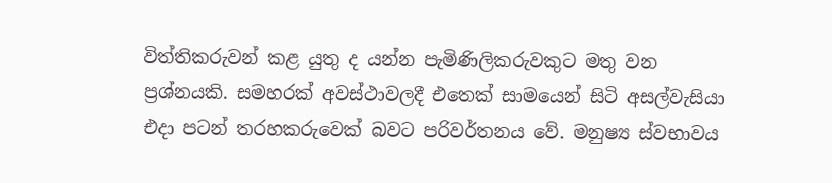විත්තිකරුවන් කළ යුතු ද යන්න පැමිණිලිකරුවකුට මතු වන ප්‍රශ්නයකි. සමහරක් අවස්ථාවලදී එතෙක් සාමයෙන් සිටි අසල්වැසියා එදා පටන් තරහකරුවෙක් බවට පරිවර්තනය වේ. මනුෂ්‍ය ස්වභාවය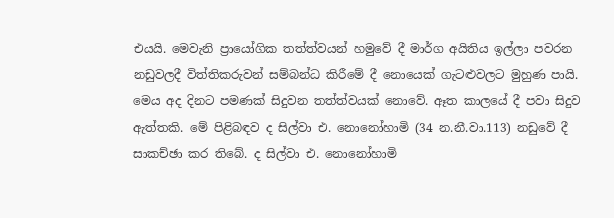එයයි. මෙවැනි ප්‍රායෝගික තත්ත්වයන් හමුවේ දී මාර්ග අයිතිය ඉල්ලා පවරන නඩුවලදී විත්තිකරුවන් සම්බන්ධ කිරීමේ දී නොයෙක් ගැටළුවලට මුහුණ පායි. මෙය අද දිනට පමණක් සිදුවන තත්ත්වයක් නොවේ. ඈත කාලයේ දී පවා සිදුව ඇත්තකි. මේ පිළිබඳව ද සිල්වා එ. නොනෝහාමි (34 න.නී.වා.113) නඩුවේ දී සාකච්ඡා කර තිබේ. ද සිල්වා එ. නොනෝහාමි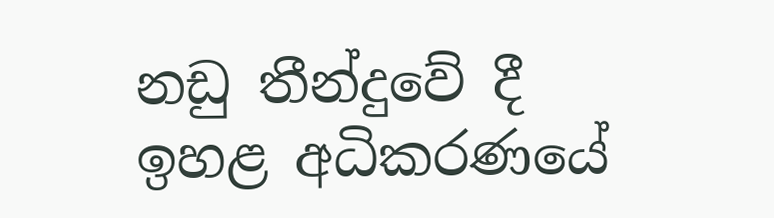නඩු තීන්දුවේ දී ඉහළ අධිකරණයේ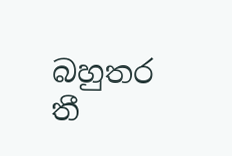බහුතර තී